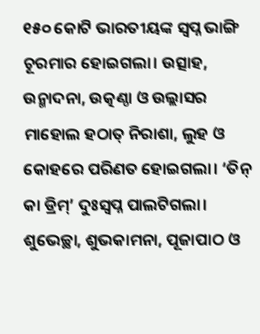୧୫୦ କୋଟି ଭାରତୀୟଙ୍କ ସ୍ବପ୍ନ ଭାଙ୍ଗି ଚୂରମାର ହୋଇଗଲା। ଉତ୍ସାହ, ଉନ୍ମାଦନା, ଉତ୍କଣ୍ଠା ଓ ଉଲ୍ଲାସର ମାହୋଲ ହଠାତ୍ ନିରାଶା, ଲୁହ ଓ କୋହରେ ପରିଣତ ହୋଇଗଲା। ‘ତିନ୍ କା ଡ୍ରିମ୍’ ଦୁଃସ୍ବପ୍ନ ପାଲଟିଗଲା। ଶୁଭେଚ୍ଛା, ଶୁଭକାମନା, ପୂଜାପାଠ ଓ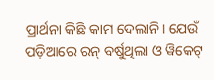ପ୍ରାର୍ଥନା କିଛି କାମ ଦେଲାନି। ଯେଉଁ ପଡ଼ିଆରେ ରନ୍ ବର୍ଷୁଥିଲା ଓ ୱିକେଟ୍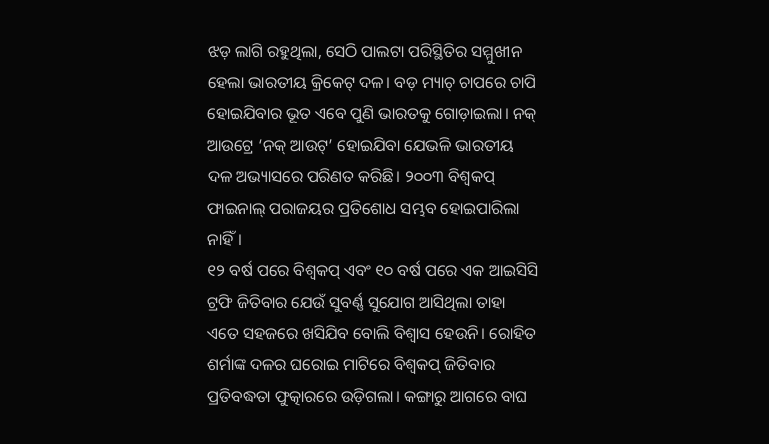ଝଡ଼ ଲାଗି ରହୁଥିଲା, ସେଠି ପାଲଟା ପରିସ୍ଥିତିର ସମ୍ମୁଖୀନ ହେଲା ଭାରତୀୟ କ୍ରିକେଟ୍ ଦଳ। ବଡ଼ ମ୍ୟାଚ୍ ଚାପରେ ଚାପି ହୋଇଯିବାର ଭୂତ ଏବେ ପୁଣି ଭାରତକୁ ଗୋଡ଼ାଇଲା। ନକ୍ ଆଉଟ୍ରେ ‘ନକ୍ ଆଉଟ୍’ ହୋଇଯିବା ଯେଭଳି ଭାରତୀୟ ଦଳ ଅଭ୍ୟାସରେ ପରିଣତ କରିଛି। ୨୦୦୩ ବିଶ୍ବକପ୍ ଫାଇନାଲ୍ ପରାଜୟର ପ୍ରତିଶୋଧ ସମ୍ଭବ ହୋଇପାରିଲା ନାହିଁ।
୧୨ ବର୍ଷ ପରେ ବିଶ୍ବକପ୍ ଏବଂ ୧୦ ବର୍ଷ ପରେ ଏକ ଆଇସିସି ଟ୍ରଫି ଜିତିବାର ଯେଉଁ ସୁବର୍ଣ୍ଣ ସୁଯୋଗ ଆସିଥିଲା ତାହା ଏତେ ସହଜରେ ଖସିଯିବ ବୋଲି ବିଶ୍ବାସ ହେଉନି। ରୋହିତ ଶର୍ମାଙ୍କ ଦଳର ଘରୋଇ ମାଟିରେ ବିଶ୍ବକପ୍ ଜିତିବାର ପ୍ରତିବଦ୍ଧତା ଫୁତ୍କାରରେ ଉଡ଼ିଗଲା। କଙ୍ଗାରୁ ଆଗରେ ବାଘ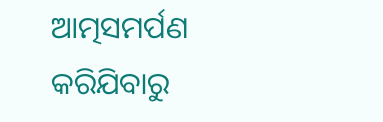ଆତ୍ମସମର୍ପଣ କରିଯିବାରୁ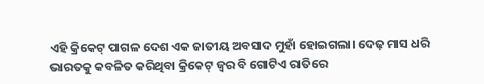ଏହି କ୍ରିକେଟ୍ ପାଗଳ ଦେଶ ଏକ ଜାତୀୟ ଅବସାଦ ମୁହାଁ ହୋଇଗଲା। ଦେଢ଼ ମାସ ଧରି ଭାରତକୁ କବଳିତ କରିଥିବା କ୍ରିକେଟ୍ ଜ୍ବର ବି ଗୋଟିଏ ରାତିରେ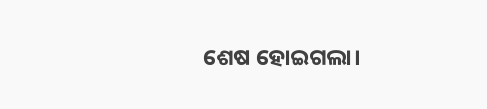ଶେଷ ହୋଇଗଲା।